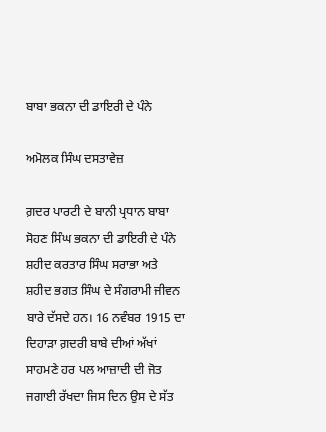ਬਾਬਾ ਭਕਨਾ ਦੀ ਡਾਇਰੀ ਦੇ ਪੰਨੇ

ਅਮੋਲਕ ਸਿੰਘ ਦਸਤਾਵੇਜ਼

ਗ਼ਦਰ ਪਾਰਟੀ ਦੇ ਬਾਨੀ ਪ੍ਰਧਾਨ ਬਾਬਾ ਸੋਹਣ ਸਿੰਘ ਭਕਨਾ ਦੀ ਡਾਇਰੀ ਦੇ ਪੰਨੇ ਸ਼ਹੀਦ ਕਰਤਾਰ ਸਿੰਘ ਸਰਾਭਾ ਅਤੇ ਸ਼ਹੀਦ ਭਗਤ ਸਿੰਘ ਦੇ ਸੰਗਰਾਮੀ ਜੀਵਨ ਬਾਰੇ ਦੱਸਦੇ ਹਨ। 16 ਨਵੰਬਰ 1915 ਦਾ ਦਿਹਾੜਾ ਗ਼ਦਰੀ ਬਾਬੇ ਦੀਆਂ ਅੱਖਾਂ ਸਾਹਮਣੇ ਹਰ ਪਲ ਆਜ਼ਾਦੀ ਦੀ ਜੋਤ ਜਗਾਈ ਰੱਖਦਾ ਜਿਸ ਦਿਨ ਉਸ ਦੇ ਸੱਤ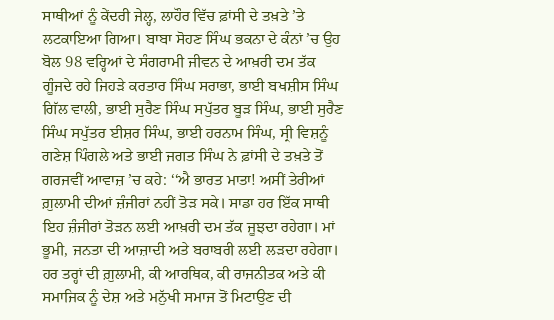ਸਾਥੀਆਂ ਨੂੰ ਕੇਂਦਰੀ ਜੇਲ੍ਹ, ਲਾਹੌਰ ਵਿੱਚ ਫ਼ਾਂਸੀ ਦੇ ਤਖ਼ਤੇ ’ਤੇ ਲਟਕਾਇਆ ਗਿਆ। ਬਾਬਾ ਸੋਹਣ ਸਿੰਘ ਭਕਨਾ ਦੇ ਕੰਨਾਂ ’ਚ ਉਹ ਬੋਲ 98 ਵਰ੍ਹਿਆਂ ਦੇ ਸੰਗਰਾਮੀ ਜੀਵਨ ਦੇ ਆਖ਼ਰੀ ਦਮ ਤੱਕ ਗੂੰਜਦੇ ਰਹੇ ਜਿਹੜੇ ਕਰਤਾਰ ਸਿੰਘ ਸਰਾਭਾ, ਭਾਈ ਬਖਸ਼ੀਸ ਸਿੰਘ ਗਿੱਲ ਵਾਲੀ, ਭਾਈ ਸੁਰੈਣ ਸਿੰਘ ਸਪੁੱਤਰ ਬੂੜ ਸਿੰਘ, ਭਾਈ ਸੁਰੈਣ ਸਿੰਘ ਸਪੁੱਤਰ ਈਸ਼ਰ ਸਿੰਘ, ਭਾਈ ਹਰਨਾਮ ਸਿੰਘ, ਸ੍ਰੀ ਵਿਸ਼ਨੂੰ ਗਣੇਸ਼ ਪਿੰਗਲੇ ਅਤੇ ਭਾਈ ਜਗਤ ਸਿੰਘ ਨੇ ਫ਼ਾਂਸੀ ਦੇ ਤਖ਼ਤੇ ਤੋਂ ਗਰਜਵੀਂ ਆਵਾਜ਼ ’ਚ ਕਹੇ: ‘‘ਐ ਭਾਰਤ ਮਾਤਾ! ਅਸੀਂ ਤੇਰੀਆਂ ਗ਼ੁਲਾਮੀ ਦੀਆਂ ਜ਼ੰਜੀਰਾਂ ਨਹੀਂ ਤੋੜ ਸਕੇ। ਸਾਡਾ ਹਰ ਇੱਕ ਸਾਥੀ ਇਹ ਜ਼ੰਜੀਰਾਂ ਤੋੜਨ ਲਈ ਆਖ਼ਰੀ ਦਮ ਤੱਕ ਜੂਝਦਾ ਰਹੇਗਾ। ਮਾਂ ਭੂਮੀ, ਜਨਤਾ ਦੀ ਆਜ਼ਾਦੀ ਅਤੇ ਬਰਾਬਰੀ ਲਈ ਲੜਦਾ ਰਹੇਗਾ। ਹਰ ਤਰ੍ਹਾਂ ਦੀ ਗ਼ੁਲਾਮੀ, ਕੀ ਆਰਥਿਕ, ਕੀ ਰਾਜਨੀਤਕ ਅਤੇ ਕੀ ਸਮਾਜਿਕ ਨੂੰ ਦੇਸ਼ ਅਤੇ ਮਨੁੱਖੀ ਸਮਾਜ ਤੋਂ ਮਿਟਾਉਣ ਦੀ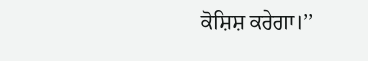ਕੋਸ਼ਿਸ਼ ਕਰੇਗਾ।’’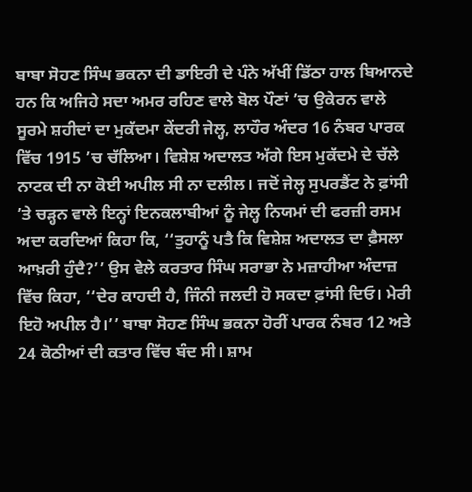ਬਾਬਾ ਸੋਹਣ ਸਿੰਘ ਭਕਨਾ ਦੀ ਡਾਇਰੀ ਦੇ ਪੰਨੇ ਅੱਖੀਂ ਡਿੱਠਾ ਹਾਲ ਬਿਆਨਦੇ ਹਨ ਕਿ ਅਜਿਹੇ ਸਦਾ ਅਮਰ ਰਹਿਣ ਵਾਲੇ ਬੋਲ ਪੌਣਾਂ ’ਚ ਉਕੇਰਨ ਵਾਲੇ ਸੂਰਮੇ ਸ਼ਹੀਦਾਂ ਦਾ ਮੁਕੱਦਮਾ ਕੇਂਦਰੀ ਜੇਲ੍ਹ, ਲਾਹੌਰ ਅੰਦਰ 16 ਨੰਬਰ ਪਾਰਕ ਵਿੱਚ 1915 ’ਚ ਚੱਲਿਆ। ਵਿਸ਼ੇਸ਼ ਅਦਾਲਤ ਅੱਗੇ ਇਸ ਮੁਕੱਦਮੇ ਦੇ ਚੱਲੇ ਨਾਟਕ ਦੀ ਨਾ ਕੋਈ ਅਪੀਲ ਸੀ ਨਾ ਦਲੀਲ। ਜਦੋਂ ਜੇਲ੍ਹ ਸੁਪਰਡੈਂਟ ਨੇ ਫ਼ਾਂਸੀ ’ਤੇ ਚੜ੍ਹਨ ਵਾਲੇ ਇਨ੍ਹਾਂ ਇਨਕਲਾਬੀਆਂ ਨੂੰ ਜੇਲ੍ਹ ਨਿਯਮਾਂ ਦੀ ਫਰਜ਼ੀ ਰਸਮ ਅਦਾ ਕਰਦਿਆਂ ਕਿਹਾ ਕਿ, ‘‘ਤੁਹਾਨੂੰ ਪਤੈ ਕਿ ਵਿਸ਼ੇਸ਼ ਅਦਾਲਤ ਦਾ ਫ਼ੈਸਲਾ ਆਖ਼ਰੀ ਹੁੰਦੈ?’’ ਉਸ ਵੇਲੇ ਕਰਤਾਰ ਸਿੰਘ ਸਰਾਭਾ ਨੇ ਮਜ਼ਾਹੀਆ ਅੰਦਾਜ਼ ਵਿੱਚ ਕਿਹਾ, ‘‘ਦੇਰ ਕਾਹਦੀ ਹੈ, ਜਿੰਨੀ ਜਲਦੀ ਹੋ ਸਕਦਾ ਫ਼ਾਂਸੀ ਦਿਓ। ਮੇਰੀ ਇਹੋ ਅਪੀਲ ਹੈ।’’ ਬਾਬਾ ਸੋਹਣ ਸਿੰਘ ਭਕਨਾ ਹੋਰੀਂ ਪਾਰਕ ਨੰਬਰ 12 ਅਤੇ 24 ਕੋਠੀਆਂ ਦੀ ਕਤਾਰ ਵਿੱਚ ਬੰਦ ਸੀ। ਸ਼ਾਮ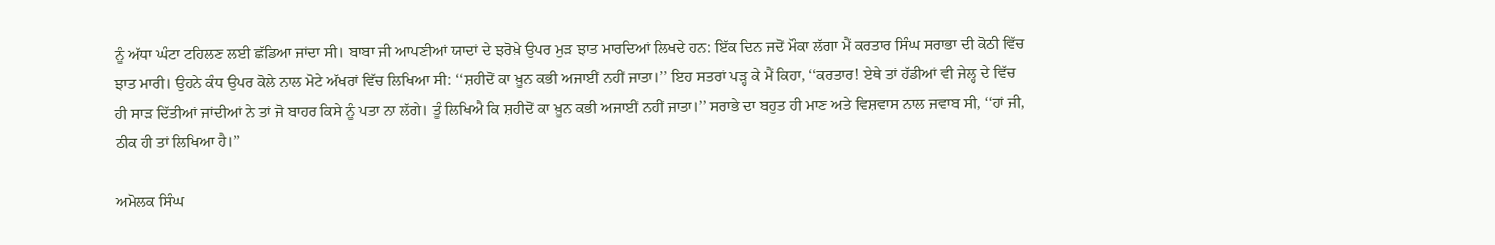ਨੂੰ ਅੱਧਾ ਘੰਟਾ ਟਹਿਲਣ ਲਈ ਛੱਡਿਆ ਜਾਂਦਾ ਸੀ। ਬਾਬਾ ਜੀ ਆਪਣੀਆਂ ਯਾਦਾਂ ਦੇ ਝਰੋਖ਼ੇ ਉਪਰ ਮੁੜ ਝਾਤ ਮਾਰਦਿਆਂ ਲਿਖਦੇ ਹਨ: ਇੱਕ ਦਿਨ ਜਦੋਂ ਮੌਕਾ ਲੱਗਾ ਮੈਂ ਕਰਤਾਰ ਸਿੰਘ ਸਰਾਭਾ ਦੀ ਕੋਠੀ ਵਿੱਚ ਝਾਤ ਮਾਰੀ। ਉਹਨੇ ਕੰਧ ਉਪਰ ਕੋਲੇ ਨਾਲ ਮੋਟੇ ਅੱਖਰਾਂ ਵਿੱਚ ਲਿਖਿਆ ਸੀ: ‘‘ਸ਼ਹੀਦੋਂ ਕਾ ਖ਼ੂਨ ਕਭੀ ਅਜਾਈਂ ਨਹੀਂ ਜਾਤਾ।’’ ਇਹ ਸਤਰਾਂ ਪੜ੍ਹ ਕੇ ਮੈਂ ਕਿਹਾ, ‘‘ਕਰਤਾਰ! ਏਥੇ ਤਾਂ ਹੱਡੀਆਂ ਵੀ ਜੇਲ੍ਹ ਦੇ ਵਿੱਚ ਹੀ ਸਾੜ ਦਿੱਤੀਆਂ ਜਾਂਦੀਆਂ ਨੇ ਤਾਂ ਜੋ ਬਾਹਰ ਕਿਸੇ ਨੂੰ ਪਤਾ ਨਾ ਲੱਗੇ। ਤੂੰ ਲਿਖਿਐ ਕਿ ਸ਼ਹੀਦੋਂ ਕਾ ਖ਼ੂਨ ਕਭੀ ਅਜਾਈਂ ਨਹੀਂ ਜਾਤਾ।’’ ਸਰਾਭੇ ਦਾ ਬਹੁਤ ਹੀ ਮਾਣ ਅਤੇ ਵਿਸ਼ਵਾਸ ਨਾਲ ਜਵਾਬ ਸੀ, ‘‘ਹਾਂ ਜੀ, ਠੀਕ ਹੀ ਤਾਂ ਲਿਖਿਆ ਹੈ।’’

ਅਮੋਲਕ ਸਿੰਘ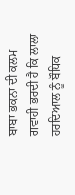ਬਾਬਾ ਭਕਨਾ ਦੀ ਕਲਮ ਗਵਾਹੀ ਭਰਦੀ ਹੈ ਕਿ ਲਾਲਾ ਹਰਦਿਆਲ ਨੂੰ ਬੌਧਿਕ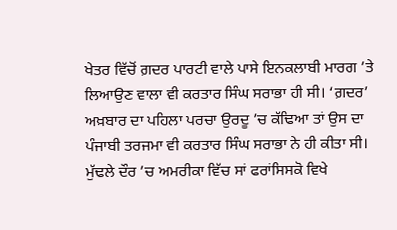ਖੇਤਰ ਵਿੱਚੋਂ ਗ਼ਦਰ ਪਾਰਟੀ ਵਾਲੇ ਪਾਸੇ ਇਨਕਲਾਬੀ ਮਾਰਗ ’ਤੇ ਲਿਆਉਣ ਵਾਲਾ ਵੀ ਕਰਤਾਰ ਸਿੰਘ ਸਰਾਭਾ ਹੀ ਸੀ। ‘ਗ਼ਦਰ’ ਅਖ਼ਬਾਰ ਦਾ ਪਹਿਲਾ ਪਰਚਾ ਉਰਦੂ ’ਚ ਕੱਢਿਆ ਤਾਂ ਉਸ ਦਾ ਪੰਜਾਬੀ ਤਰਜਮਾ ਵੀ ਕਰਤਾਰ ਸਿੰਘ ਸਰਾਭਾ ਨੇ ਹੀ ਕੀਤਾ ਸੀ। ਮੁੱਢਲੇ ਦੌਰ ’ਚ ਅਮਰੀਕਾ ਵਿੱਚ ਸਾਂ ਫਰਾਂਸਿਸਕੋ ਵਿਖੇ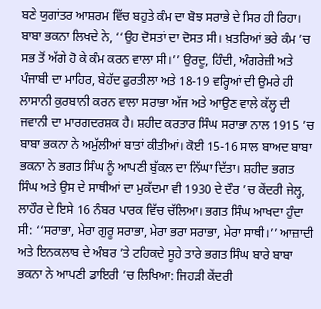ਬਣੇ ਯੁਗਾਂਤਰ ਆਸ਼ਰਮ ਵਿੱਚ ਬਹੁਤੇ ਕੰਮ ਦਾ ਬੋਝ ਸਰਾਭੇ ਦੇ ਸਿਰ ਹੀ ਰਿਹਾ। ਬਾਬਾ ਭਕਨਾ ਲਿਖਦੇ ਨੇ, ‘‘ਉਹ ਦੋਸਤਾਂ ਦਾ ਦੋਸਤ ਸੀ। ਖ਼ਤਰਿਆਂ ਭਰੇ ਕੰਮ ’ਚ ਸਭ ਤੋਂ ਅੱਗੇ ਹੋ ਕੇ ਕੰਮ ਕਰਨ ਵਾਲਾ ਸੀ।’’ ਉਰਦੂ, ਹਿੰਦੀ, ਅੰਗਰੇਜ਼ੀ ਅਤੇ ਪੰਜਾਬੀ ਦਾ ਮਾਹਿਰ, ਬੇਹੱਦ ਫੁਰਤੀਲਾ ਅਤੇ 18-19 ਵਰ੍ਹਿਆਂ ਦੀ ਉਮਰੇ ਹੀ ਲਾਸਾਨੀ ਕੁਰਬਾਨੀ ਕਰਨ ਵਾਲਾ ਸਰਾਭਾ ਅੱਜ ਅਤੇ ਆਉਣ ਵਾਲੇ ਕੱਲ੍ਹ ਦੀ ਜਵਾਨੀ ਦਾ ਮਾਰਗਦਰਸ਼ਕ ਹੈ। ਸ਼ਹੀਦ ਕਰਤਾਰ ਸਿੰਘ ਸਰਾਭਾ ਨਾਲ 1915 ’ਚ ਬਾਬਾ ਭਕਨਾ ਨੇ ਅਮੁੱਲੀਆਂ ਬਾਤਾਂ ਕੀਤੀਆਂ। ਕੋਈ 15-16 ਸਾਲ ਬਾਅਦ ਬਾਬਾ ਭਕਨਾ ਨੇ ਭਗਤ ਸਿੰਘ ਨੂੰ ਆਪਣੀ ਬੁੱਕਲ ਦਾ ਨਿੱਘਾ ਦਿੱਤਾ। ਸ਼ਹੀਦ ਭਗਤ ਸਿੰਘ ਅਤੇ ਉਸ ਦੇ ਸਾਥੀਆਂ ਦਾ ਮੁਕੱਦਮਾ ਵੀ 1930 ਦੇ ਦੌਰ ’ਚ ਕੇਂਦਰੀ ਜੇਲ੍ਹ, ਲਾਹੌਰ ਦੇ ਇਸੇ 16 ਨੰਬਰ ਪਾਰਕ ਵਿੱਚ ਚੱਲਿਆ। ਭਗਤ ਸਿੰਘ ਆਖਦਾ ਹੁੰਦਾ ਸੀ: ‘‘ਸਰਾਭਾ, ਮੇਰਾ ਗੁਰੂ ਸਰਾਭਾ, ਮੇਰਾ ਭਰਾ ਸਰਾਭਾ, ਮੇਰਾ ਸਾਥੀ।’’ ਆਜ਼ਾਦੀ ਅਤੇ ਇਨਕਲਾਬ ਦੇ ਅੰਬਰ ’ਤੇ ਟਹਿਕਦੇ ਸੂਹੇ ਤਾਰੇ ਭਗਤ ਸਿੰਘ ਬਾਰੇ ਬਾਬਾ ਭਕਨਾ ਨੇ ਆਪਣੀ ਡਾਇਰੀ ’ਚ ਲਿਖਿਆ: ਜਿਹੜੀ ਕੇਂਦਰੀ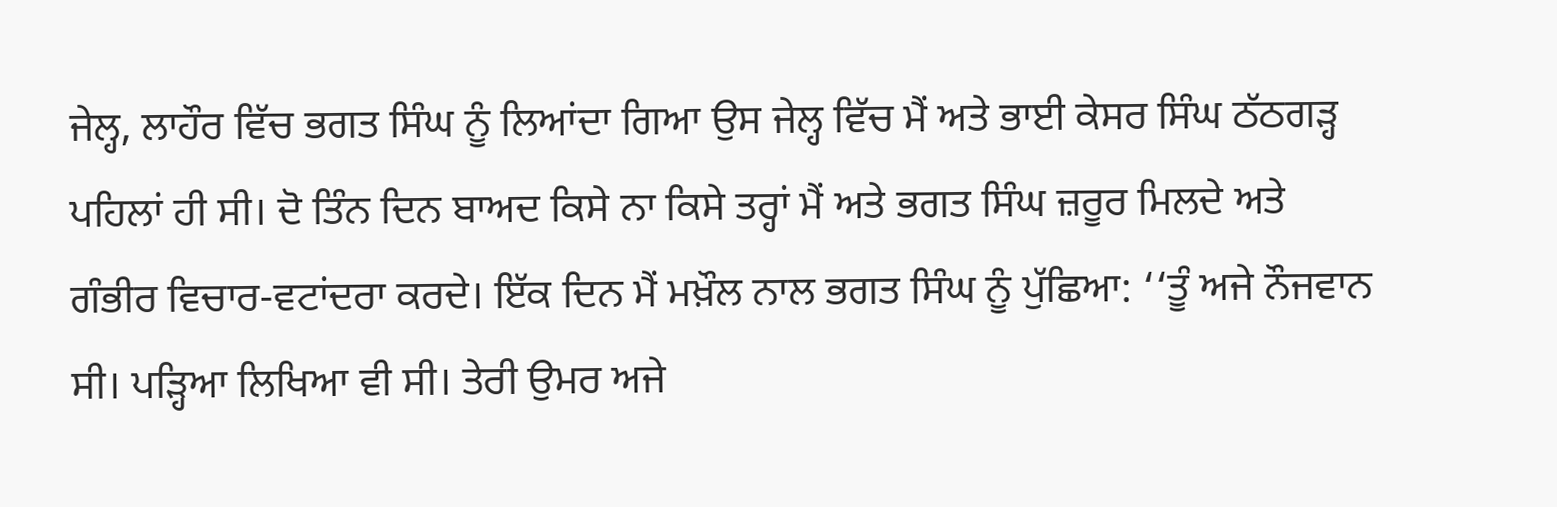ਜੇਲ੍ਹ, ਲਾਹੌਰ ਵਿੱਚ ਭਗਤ ਸਿੰਘ ਨੂੰ ਲਿਆਂਦਾ ਗਿਆ ਉਸ ਜੇਲ੍ਹ ਵਿੱਚ ਮੈਂ ਅਤੇ ਭਾਈ ਕੇਸਰ ਸਿੰਘ ਠੱਠਗੜ੍ਹ ਪਹਿਲਾਂ ਹੀ ਸੀ। ਦੋ ਤਿੰਨ ਦਿਨ ਬਾਅਦ ਕਿਸੇ ਨਾ ਕਿਸੇ ਤਰ੍ਹਾਂ ਮੈਂ ਅਤੇ ਭਗਤ ਸਿੰਘ ਜ਼ਰੂਰ ਮਿਲਦੇ ਅਤੇ ਗੰਭੀਰ ਵਿਚਾਰ-ਵਟਾਂਦਰਾ ਕਰਦੇ। ਇੱਕ ਦਿਨ ਮੈਂ ਮਖ਼ੌਲ ਨਾਲ ਭਗਤ ਸਿੰਘ ਨੂੰ ਪੁੱਛਿਆ: ‘‘ਤੂੰ ਅਜੇ ਨੌਜਵਾਨ ਸੀ। ਪੜ੍ਹਿਆ ਲਿਖਿਆ ਵੀ ਸੀ। ਤੇਰੀ ਉਮਰ ਅਜੇ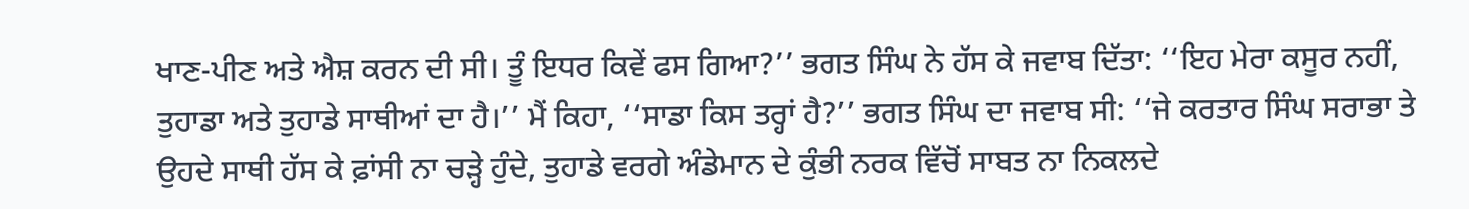ਖਾਣ-ਪੀਣ ਅਤੇ ਐਸ਼ ਕਰਨ ਦੀ ਸੀ। ਤੂੰ ਇਧਰ ਕਿਵੇਂ ਫਸ ਗਿਆ?’’ ਭਗਤ ਸਿੰਘ ਨੇ ਹੱਸ ਕੇ ਜਵਾਬ ਦਿੱਤਾ: ‘‘ਇਹ ਮੇਰਾ ਕਸੂਰ ਨਹੀਂ, ਤੁਹਾਡਾ ਅਤੇ ਤੁਹਾਡੇ ਸਾਥੀਆਂ ਦਾ ਹੈ।’’ ਮੈਂ ਕਿਹਾ, ‘‘ਸਾਡਾ ਕਿਸ ਤਰ੍ਹਾਂ ਹੈ?’’ ਭਗਤ ਸਿੰਘ ਦਾ ਜਵਾਬ ਸੀ: ‘‘ਜੇ ਕਰਤਾਰ ਸਿੰਘ ਸਰਾਭਾ ਤੇ ਉਹਦੇ ਸਾਥੀ ਹੱਸ ਕੇ ਫ਼ਾਂਸੀ ਨਾ ਚੜ੍ਹੇ ਹੁੰਦੇ, ਤੁਹਾਡੇ ਵਰਗੇ ਅੰਡੇਮਾਨ ਦੇ ਕੁੰਭੀ ਨਰਕ ਵਿੱਚੋਂ ਸਾਬਤ ਨਾ ਨਿਕਲਦੇ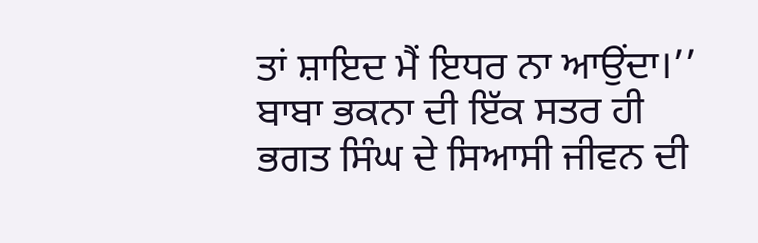ਤਾਂ ਸ਼ਾਇਦ ਮੈਂ ਇਧਰ ਨਾ ਆਉਂਦਾ।’’ ਬਾਬਾ ਭਕਨਾ ਦੀ ਇੱਕ ਸਤਰ ਹੀ ਭਗਤ ਸਿੰਘ ਦੇ ਸਿਆਸੀ ਜੀਵਨ ਦੀ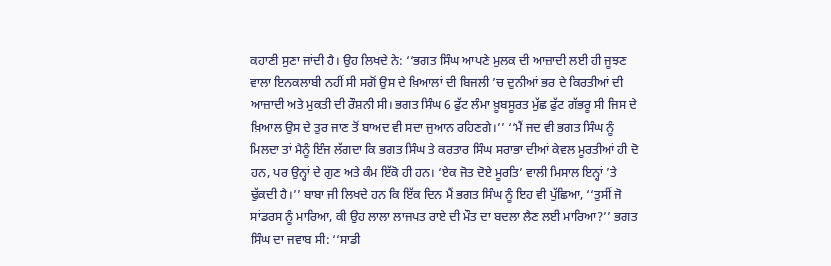ਕਹਾਣੀ ਸੁਣਾ ਜਾਂਦੀ ਹੈ। ਉਹ ਲਿਖਦੇ ਨੇ: ‘‘ਭਗਤ ਸਿੰਘ ਆਪਣੇ ਮੁਲਕ ਦੀ ਆਜ਼ਾਦੀ ਲਈ ਹੀ ਜੂਝਣ ਵਾਲਾ ਇਨਕਲਾਬੀ ਨਹੀਂ ਸੀ ਸਗੋਂ ਉਸ ਦੇ ਖ਼ਿਆਲਾਂ ਦੀ ਬਿਜਲੀ ’ਚ ਦੁਨੀਆਂ ਭਰ ਦੇ ਕਿਰਤੀਆਂ ਦੀ ਆਜ਼ਾਦੀ ਅਤੇ ਮੁਕਤੀ ਦੀ ਰੌਸ਼ਨੀ ਸੀ। ਭਗਤ ਸਿੰਘ 6 ਫੁੱਟ ਲੰਮਾ ਖ਼ੂਬਸੂਰਤ ਮੁੱਛ ਫੁੱਟ ਗੱਭਰੂ ਸੀ ਜਿਸ ਦੇ ਖ਼ਿਆਲ ਉਸ ਦੇ ਤੁਰ ਜਾਣ ਤੋਂ ਬਾਅਦ ਵੀ ਸਦਾ ਜੁਆਨ ਰਹਿਣਗੇ।’’ ‘‘ਮੈਂ ਜਦ ਵੀ ਭਗਤ ਸਿੰਘ ਨੂੰ ਮਿਲਦਾ ਤਾਂ ਮੈਨੂੰ ਇੰਜ ਲੱਗਦਾ ਕਿ ਭਗਤ ਸਿੰਘ ਤੇ ਕਰਤਾਰ ਸਿੰਘ ਸਰਾਭਾ ਦੀਆਂ ਕੇਵਲ ਮੂਰਤੀਆਂ ਹੀ ਦੋ ਹਨ, ਪਰ ਉਨ੍ਹਾਂ ਦੇ ਗੁਣ ਅਤੇ ਕੰਮ ਇੱਕੋ ਹੀ ਹਨ। ‘ਏਕ ਜੋਤ ਦੋਏ ਮੂਰਤਿ’ ਵਾਲੀ ਮਿਸਾਲ ਇਨ੍ਹਾਂ ’ਤੇ ਢੁੱਕਦੀ ਹੈ।’’ ਬਾਬਾ ਜੀ ਲਿਖਦੇ ਹਨ ਕਿ ਇੱਕ ਦਿਨ ਮੈਂ ਭਗਤ ਸਿੰਘ ਨੂੰ ਇਹ ਵੀ ਪੁੱਛਿਆ, ‘‘ਤੁਸੀਂ ਜੋ ਸਾਂਡਰਸ ਨੂੰ ਮਾਰਿਆ, ਕੀ ਉਹ ਲਾਲਾ ਲਾਜਪਤ ਰਾਏ ਦੀ ਮੌਤ ਦਾ ਬਦਲਾ ਲੈਣ ਲਈ ਮਾਰਿਆ?’’ ਭਗਤ ਸਿੰਘ ਦਾ ਜਵਾਬ ਸੀ: ‘‘ਸਾਡੀ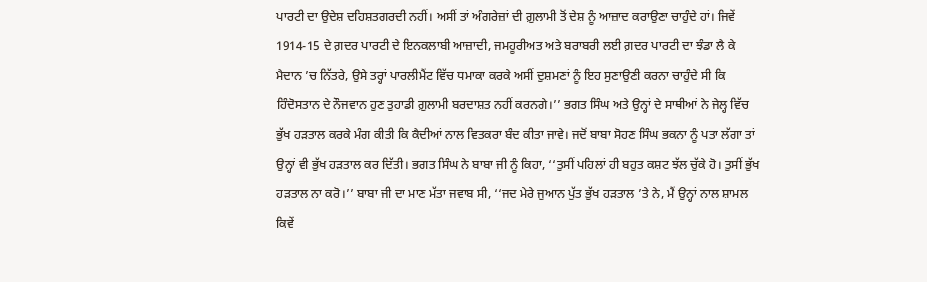ਪਾਰਟੀ ਦਾ ਉਦੇਸ਼ ਦਹਿਸ਼ਤਗਰਦੀ ਨਹੀਂ। ਅਸੀਂ ਤਾਂ ਅੰਗਰੇਜ਼ਾਂ ਦੀ ਗ਼ੁਲਾਮੀ ਤੋਂ ਦੇਸ਼ ਨੂੰ ਆਜ਼ਾਦ ਕਰਾਉਣਾ ਚਾਹੁੰਦੇ ਹਾਂ। ਜਿਵੇਂ 1914-15 ਦੇ ਗ਼ਦਰ ਪਾਰਟੀ ਦੇ ਇਨਕਲਾਬੀ ਆਜ਼ਾਦੀ, ਜਮਹੂਰੀਅਤ ਅਤੇ ਬਰਾਬਰੀ ਲਈ ਗ਼ਦਰ ਪਾਰਟੀ ਦਾ ਝੰਡਾ ਲੈ ਕੇ ਮੈਦਾਨ ’ਚ ਨਿੱਤਰੇ, ਉਸੇ ਤਰ੍ਹਾਂ ਪਾਰਲੀਮੈਂਟ ਵਿੱਚ ਧਮਾਕਾ ਕਰਕੇ ਅਸੀਂ ਦੁਸ਼ਮਣਾਂ ਨੂੰ ਇਹ ਸੁਣਾਉਣੀ ਕਰਨਾ ਚਾਹੁੰਦੇ ਸੀ ਕਿ ਹਿੰਦੋਸਤਾਨ ਦੇ ਨੌਜਵਾਨ ਹੁਣ ਤੁਹਾਡੀ ਗ਼ੁਲਾਮੀ ਬਰਦਾਸ਼ਤ ਨਹੀਂ ਕਰਨਗੇ।’’ ਭਗਤ ਸਿੰਘ ਅਤੇ ਉਨ੍ਹਾਂ ਦੇ ਸਾਥੀਆਂ ਨੇ ਜੇਲ੍ਹ ਵਿੱਚ ਭੁੱਖ ਹੜਤਾਲ ਕਰਕੇ ਮੰਗ ਕੀਤੀ ਕਿ ਕੈਦੀਆਂ ਨਾਲ ਵਿਤਕਰਾ ਬੰਦ ਕੀਤਾ ਜਾਵੇ। ਜਦੋਂ ਬਾਬਾ ਸੋਹਣ ਸਿੰਘ ਭਕਨਾ ਨੂੰ ਪਤਾ ਲੱਗਾ ਤਾਂ ਉਨ੍ਹਾਂ ਵੀ ਭੁੱਖ ਹੜਤਾਲ ਕਰ ਦਿੱਤੀ। ਭਗਤ ਸਿੰਘ ਨੇ ਬਾਬਾ ਜੀ ਨੂੰ ਕਿਹਾ, ‘‘ਤੁਸੀਂ ਪਹਿਲਾਂ ਹੀ ਬਹੁਤ ਕਸ਼ਟ ਝੱਲ ਚੁੱਕੇ ਹੋ। ਤੁਸੀਂ ਭੁੱਖ ਹੜਤਾਲ ਨਾ ਕਰੋ।’’ ਬਾਬਾ ਜੀ ਦਾ ਮਾਣ ਮੱਤਾ ਜਵਾਬ ਸੀ, ‘‘ਜਦ ਮੇਰੇ ਜੁਆਨ ਪੁੱਤ ਭੁੱਖ ਹੜਤਾਲ ’ਤੇ ਨੇ, ਮੈਂ ਉਨ੍ਹਾਂ ਨਾਲ ਸ਼ਾਮਲ ਕਿਵੇਂ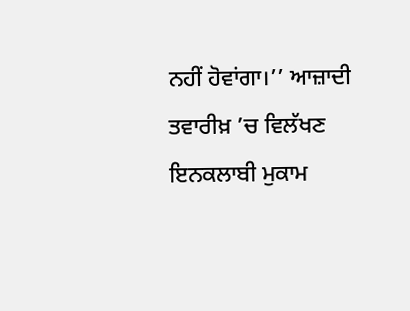ਨਹੀਂ ਹੋਵਾਂਗਾ।’’ ਆਜ਼ਾਦੀ ਤਵਾਰੀਖ਼ ’ਚ ਵਿਲੱਖਣ ਇਨਕਲਾਬੀ ਮੁਕਾਮ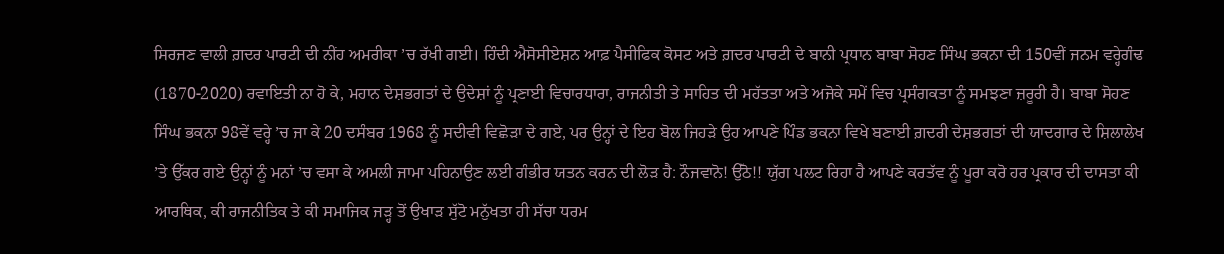ਸਿਰਜਣ ਵਾਲੀ ਗ਼ਦਰ ਪਾਰਟੀ ਦੀ ਨੀਂਹ ਅਮਰੀਕਾ ’ਚ ਰੱਖੀ ਗਈ। ਹਿੰਦੀ ਐਸੋਸੀਏਸ਼ਨ ਆਫ਼ ਪੈਸੀਫਿਕ ਕੋਸਟ ਅਤੇ ਗ਼ਦਰ ਪਾਰਟੀ ਦੇ ਬਾਨੀ ਪ੍ਰਧਾਨ ਬਾਬਾ ਸੋਹਣ ਸਿੰਘ ਭਕਨਾ ਦੀ 150ਵੀਂ ਜਨਮ ਵਰ੍ਹੇਗੰਢ (1870-2020) ਰਵਾਇਤੀ ਨਾ ਹੋ ਕੇ, ਮਹਾਨ ਦੇਸ਼ਭਗਤਾਂ ਦੇ ਉਦੇਸ਼ਾਂ ਨੂੰ ਪ੍ਰਣਾਈ ਵਿਚਾਰਧਾਰਾ, ਰਾਜਨੀਤੀ ਤੇ ਸਾਹਿਤ ਦੀ ਮਹੱਤਤਾ ਅਤੇ ਅਜੋਕੇ ਸਮੇਂ ਵਿਚ ਪ੍ਰਸੰਗਕਤਾ ਨੂੰ ਸਮਝਣਾ ਜ਼ਰੂਰੀ ਹੈ। ਬਾਬਾ ਸੋਹਣ ਸਿੰਘ ਭਕਨਾ 98ਵੇਂ ਵਰ੍ਹੇ ’ਚ ਜਾ ਕੇ 20 ਦਸੰਬਰ 1968 ਨੂੰ ਸਦੀਵੀ ਵਿਛੋੜਾ ਦੇ ਗਏ, ਪਰ ਉਨ੍ਹਾਂ ਦੇ ਇਹ ਬੋਲ ਜਿਹੜੇ ਉਹ ਆਪਣੇ ਪਿੰਡ ਭਕਨਾ ਵਿਖੇ ਬਣਾਈ ਗ਼ਦਰੀ ਦੇਸ਼ਭਗਤਾਂ ਦੀ ਯਾਦਗਾਰ ਦੇ ਸ਼ਿਲਾਲੇਖ ’ਤੇ ਉੱਕਰ ਗਏ ਉਨ੍ਹਾਂ ਨੂੰ ਮਨਾਂ ’ਚ ਵਸਾ ਕੇ ਅਮਲੀ ਜਾਮਾ ਪਹਿਨਾਉਣ ਲਈ ਗੰਭੀਰ ਯਤਨ ਕਰਨ ਦੀ ਲੋੜ ਹੈ: ਨੌਜਵਾਨੋ! ਉੱਠੋ!! ਯੁੱਗ ਪਲਟ ਰਿਹਾ ਹੈ ਆਪਣੇ ਕਰਤੱਵ ਨੂੰ ਪੂਰਾ ਕਰੋ ਹਰ ਪ੍ਰਕਾਰ ਦੀ ਦਾਸਤਾ ਕੀ ਆਰਥਿਕ, ਕੀ ਰਾਜਨੀਤਿਕ ਤੇ ਕੀ ਸਮਾਜਿਕ ਜੜ੍ਹ ਤੋਂ ਉਖਾੜ ਸੁੱਟੋ ਮਨੁੱਖਤਾ ਹੀ ਸੱਚਾ ਧਰਮ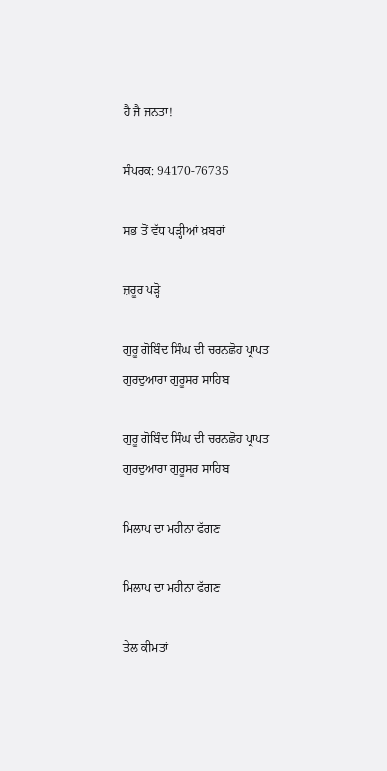ਹੈ ਜੈ ਜਨਤਾ!

ਸੰਪਰਕ: 94170-76735

ਸਭ ਤੋਂ ਵੱਧ ਪੜ੍ਹੀਆਂ ਖ਼ਬਰਾਂ

ਜ਼ਰੂਰ ਪੜ੍ਹੋ

ਗੁਰੂ ਗੋਬਿੰਦ ਸਿੰਘ ਦੀ ਚਰਨਛੋਹ ਪ੍ਰਾਪਤ ਗੁਰਦੁਆਰਾ ਗੁਰੂਸਰ ਸਾਹਿਬ

ਗੁਰੂ ਗੋਬਿੰਦ ਸਿੰਘ ਦੀ ਚਰਨਛੋਹ ਪ੍ਰਾਪਤ ਗੁਰਦੁਆਰਾ ਗੁਰੂਸਰ ਸਾਹਿਬ

ਮਿਲਾਪ ਦਾ ਮਹੀਨਾ ਫੱਗਣ

ਮਿਲਾਪ ਦਾ ਮਹੀਨਾ ਫੱਗਣ

ਤੇਲ ਕੀਮਤਾਂ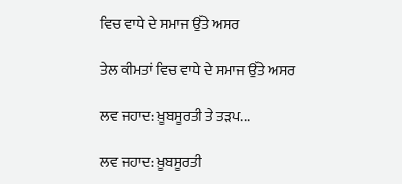ਵਿਚ ਵਾਧੇ ਦੇ ਸਮਾਜ ਉੱਤੇ ਅਸਰ

ਤੇਲ ਕੀਮਤਾਂ ਵਿਚ ਵਾਧੇ ਦੇ ਸਮਾਜ ਉੱਤੇ ਅਸਰ

ਲਵ ਜਹਾਦ: ਖ਼ੂਬਸੂਰਤੀ ਤੇ ਤੜਪ...

ਲਵ ਜਹਾਦ: ਖ਼ੂਬਸੂਰਤੀ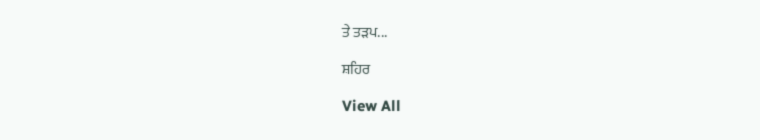ਤੇ ਤੜਪ...

ਸ਼ਹਿਰ

View All